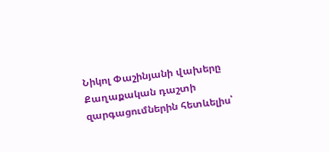Նիկոլ Փաշինյանի վախերը
Քաղաքական դաշտի զարգացումներին հետևելիս՝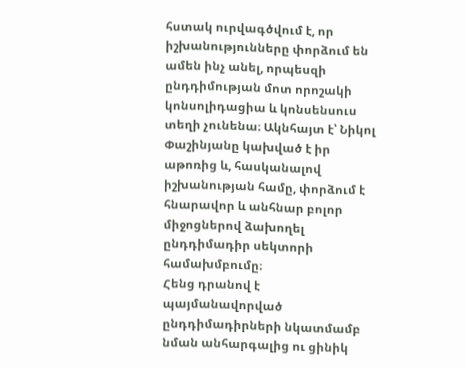հստակ ուրվագծվում է, որ իշխանությունները փորձում են ամեն ինչ անել, որպեսզի ընդդիմության մոտ որոշակի կոնսոլիդացիա և կոնսենսուս տեղի չունենա։ Ակնհայտ է՝ Նիկոլ Փաշինյանը կախված է իր աթոռից և, հասկանալով իշխանության համը, փորձում է հնարավոր և անհնար բոլոր միջոցներով ձախողել ընդդիմադիր սեկտորի համախմբումը։
Հենց դրանով է պայմանավորված ընդդիմադիրների նկատմամբ նման անհարգալից ու ցինիկ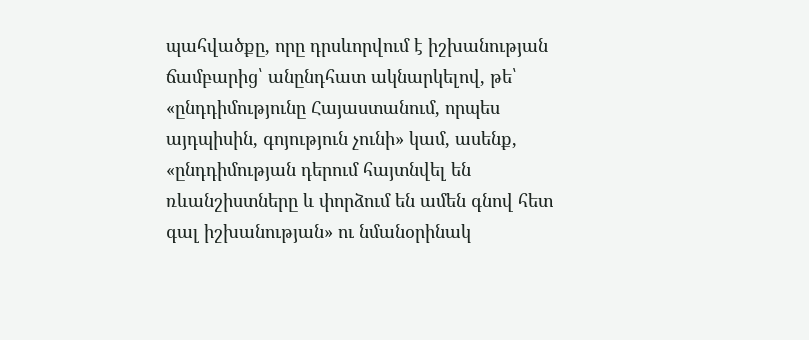պահվածքը, որը դրսևորվում է իշխանության ճամբարից՝ անընդհատ ակնարկելով, թե՝ «ընդդիմությունը Հայաստանում, որպես այդպիսին, գոյություն չունի» կամ, ասենք, «ընդդիմության դերում հայտնվել են ռևանշիստները և փորձում են ամեն գնով հետ գալ իշխանության» ու նմանօրինակ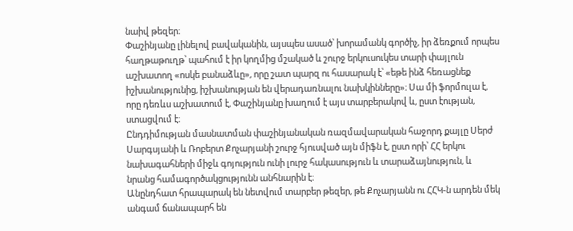նաիվ թեզեր։
Փաշինյանը լինելով բավականին, այսպես ասած՝ խորամանկ գործիչ, իր ձեռքում որպես հաղթաթուղթ՝ պահում է իր կողմից մշակած և շուրջ երկուսուկես տարի փայլուն աշխատող «ոսկե բանաձևը», որը շատ պարզ ու հասարակ է՝ «եթե ինձ հեռացնեք իշխանությունից, իշխանության են վերադառնալու նախկինները»։ Սա մի ֆորմուլա է, որը դեռևս աշխատում է, Փաշինյանը խաղում է այս տարբերակով և, ըստ էության, ստացվում է։
Ընդդիմության մասնատման փաշինյանական ռազմավարական հաջորդ քայլը Սերժ Սարգսյանի և Ռոբերտ Քոչարյանի շուրջ հյուսված այն միֆն է, ըստ որի՝ ՀՀ երկու նախագահների միջև գոյություն ունի լուրջ հակասություն և տարաձայնություն, և նրանց համագործակցությունն անհնարին է։
Անընդհատ հրապարակ են նետվում տարբեր թեզեր, թե Քոչարյանն ու ՀՀԿ-ն արդեն մեկ անգամ ճանապարհ են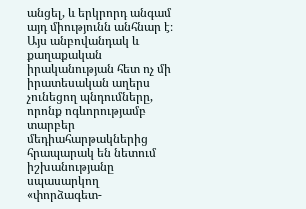անցել, և երկրորդ անգամ այդ միությունն անհնար է։ Այս անբովանդակ և քաղաքական իրականության հետ ոչ մի իրատեսական աղերս չունեցող պնդումները, որոնք ոգևորությամբ տարբեր մեդիահարթակներից հրապարակ են նետում իշխանությանը սպասարկող «փորձագետ-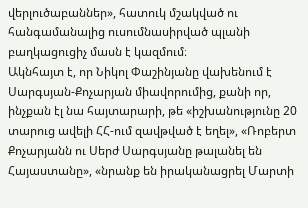վերլուծաբաններ», հատուկ մշակված ու հանգամանալից ուսումնասիրված պլանի բաղկացուցիչ մասն է կազմում։
Ակնհայտ է, որ Նիկոլ Փաշինյանը վախենում է Սարգսյան-Քոչարյան միավորումից, քանի որ, ինչքան էլ նա հայտարարի, թե «իշխանությունը 20 տարուց ավելի ՀՀ-ում զավթված է եղել», «Ռոբերտ Քոչարյանն ու Սերժ Սարգսյանը թալանել են Հայաստանը», «նրանք են իրականացրել Մարտի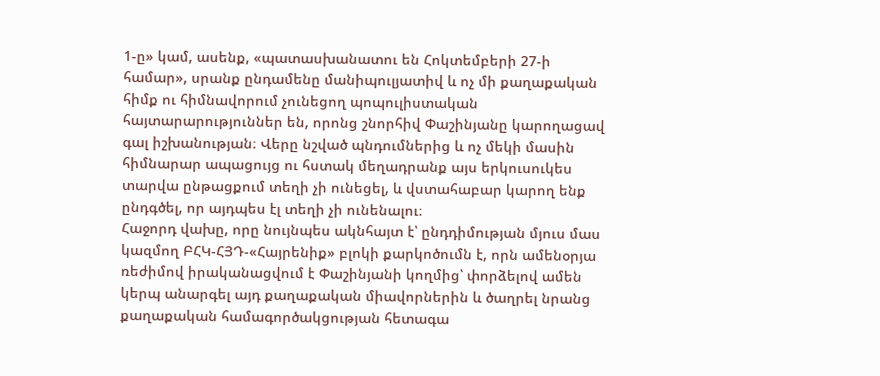1-ը» կամ, ասենք, «պատասխանատու են Հոկտեմբերի 27-ի համար», սրանք ընդամենը մանիպուլյատիվ և ոչ մի քաղաքական հիմք ու հիմնավորում չունեցող պոպուլիստական հայտարարություններ են, որոնց շնորհիվ Փաշինյանը կարողացավ գալ իշխանության։ Վերը նշված պնդումներից և ոչ մեկի մասին հիմնարար ապացույց ու հստակ մեղադրանք այս երկուսուկես տարվա ընթացքում տեղի չի ունեցել, և վստահաբար կարող ենք ընդգծել, որ այդպես էլ տեղի չի ունենալու։
Հաջորդ վախը, որը նույնպես ակնհայտ է՝ ընդդիմության մյուս մաս կազմող ԲՀԿ-ՀՅԴ-«Հայրենիք» բլոկի քարկոծումն է, որն ամենօրյա ռեժիմով իրականացվում է Փաշինյանի կողմից՝ փորձելով ամեն կերպ անարգել այդ քաղաքական միավորներին և ծաղրել նրանց քաղաքական համագործակցության հետագա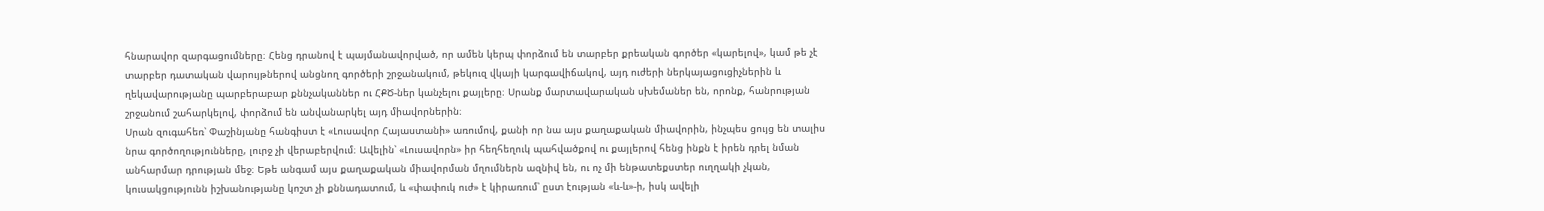հնարավոր զարգացումները։ Հենց դրանով է պայմանավորված, որ ամեն կերպ փորձում են տարբեր քրեական գործեր «կարելով», կամ թե չէ տարբեր դատական վարույթներով անցնող գործերի շրջանակում, թեկուզ վկայի կարգավիճակով, այդ ուժերի ներկայացուցիչներին և ղեկավարությանը պարբերաբար քննչականներ ու ՀՔԾ-ներ կանչելու քայլերը։ Սրանք մարտավարական սխեմաներ են, որոնք, հանրության շրջանում շահարկելով, փորձում են անվանարկել այդ միավորներին։
Սրան զուգահեռ՝ Փաշինյանը հանգիստ է «Լուսավոր Հայաստանի» առումով, քանի որ նա այս քաղաքական միավորին, ինչպես ցույց են տալիս նրա գործողությունները, լուրջ չի վերաբերվում։ Ավելին՝ «Լուսավորն» իր հեղհեղուկ պահվածքով ու քայլերով հենց ինքն է իրեն դրել նման անհարմար դրության մեջ։ Եթե անգամ այս քաղաքական միավորման մղումներն ազնիվ են, ու ոչ մի ենթատեքստեր ուղղակի չկան, կուսակցությունն իշխանությանը կոշտ չի քննադատում, և «փափուկ ուժ» է կիրառում՝ ըստ էության «և-և»-ի, իսկ ավելի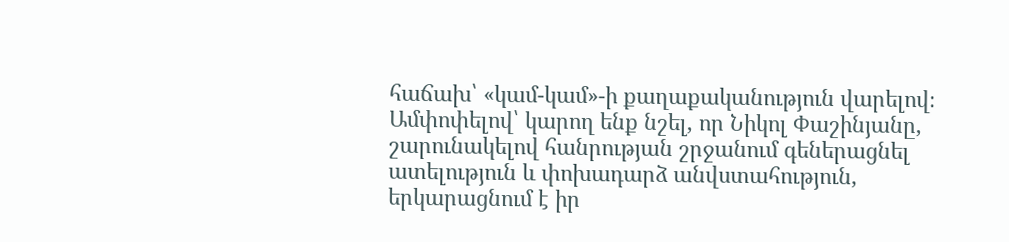հաճախ՝ «կամ-կամ»-ի քաղաքականություն վարելով։
Ամփոփելով՝ կարող ենք նշել, որ Նիկոլ Փաշինյանը, շարունակելով հանրության շրջանում գեներացնել ատելություն և փոխադարձ անվստահություն, երկարացնում է իր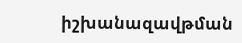իշխանազավթման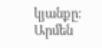կյանքը։
Արմեն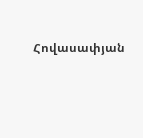Հովասափյան